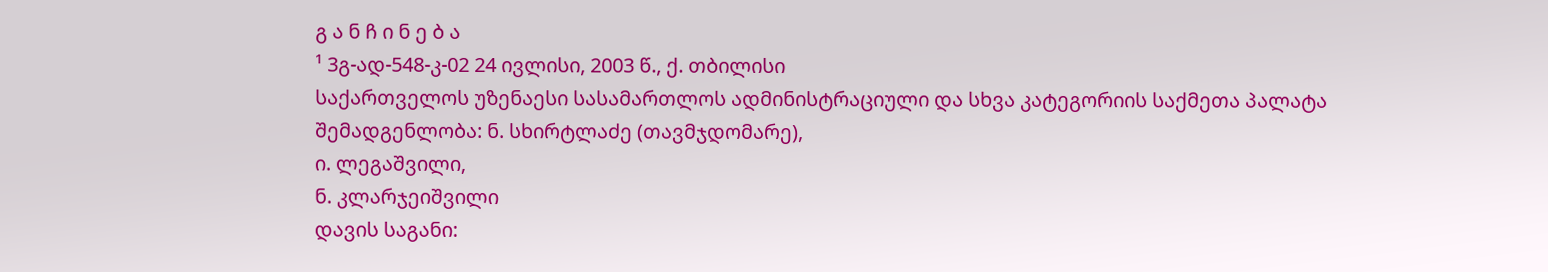გ ა ნ ჩ ი ნ ე ბ ა
¹ 3გ-ად-548-კ-02 24 ივლისი, 2003 წ., ქ. თბილისი
საქართველოს უზენაესი სასამართლოს ადმინისტრაციული და სხვა კატეგორიის საქმეთა პალატა
შემადგენლობა: ნ. სხირტლაძე (თავმჯდომარე),
ი. ლეგაშვილი,
ნ. კლარჯეიშვილი
დავის საგანი: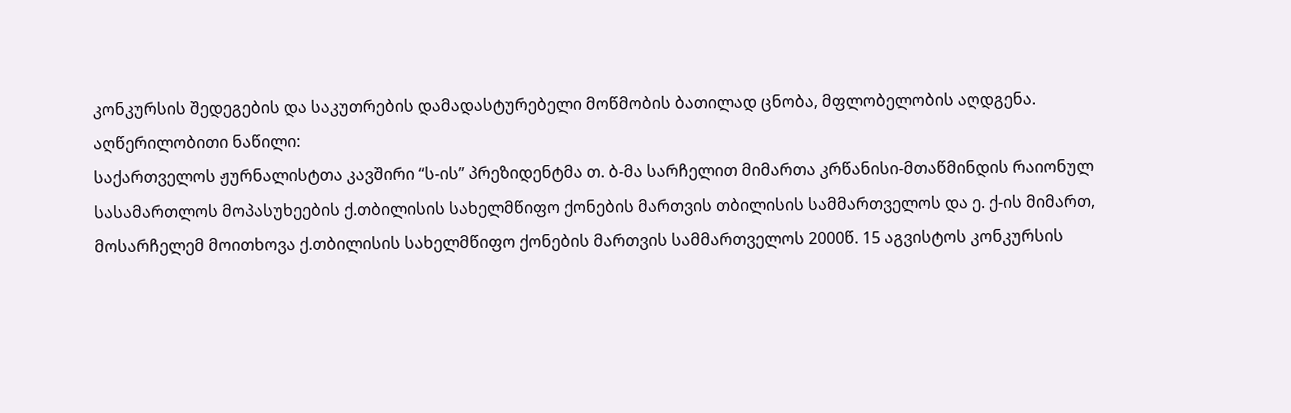კონკურსის შედეგების და საკუთრების დამადასტურებელი მოწმობის ბათილად ცნობა, მფლობელობის აღდგენა.
აღწერილობითი ნაწილი:
საქართველოს ჟურნალისტთა კავშირი “ს-ის” პრეზიდენტმა თ. ბ-მა სარჩელით მიმართა კრწანისი-მთაწმინდის რაიონულ სასამართლოს მოპასუხეების ქ.თბილისის სახელმწიფო ქონების მართვის თბილისის სამმართველოს და ე. ქ-ის მიმართ, მოსარჩელემ მოითხოვა ქ.თბილისის სახელმწიფო ქონების მართვის სამმართველოს 2000წ. 15 აგვისტოს კონკურსის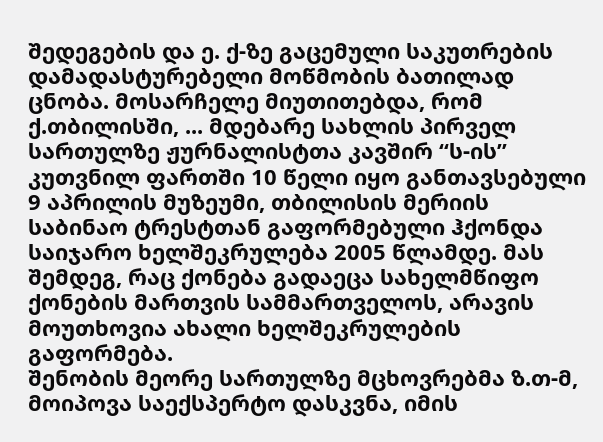შედეგების და ე. ქ-ზე გაცემული საკუთრების დამადასტურებელი მოწმობის ბათილად ცნობა. მოსარჩელე მიუთითებდა, რომ ქ.თბილისში, ... მდებარე სახლის პირველ სართულზე ჟურნალისტთა კავშირ “ს-ის” კუთვნილ ფართში 10 წელი იყო განთავსებული 9 აპრილის მუზეუმი, თბილისის მერიის საბინაო ტრესტთან გაფორმებული ჰქონდა საიჯარო ხელშეკრულება 2005 წლამდე. მას შემდეგ, რაც ქონება გადაეცა სახელმწიფო ქონების მართვის სამმართველოს, არავის მოუთხოვია ახალი ხელშეკრულების გაფორმება.
შენობის მეორე სართულზე მცხოვრებმა ზ.თ-მ, მოიპოვა საექსპერტო დასკვნა, იმის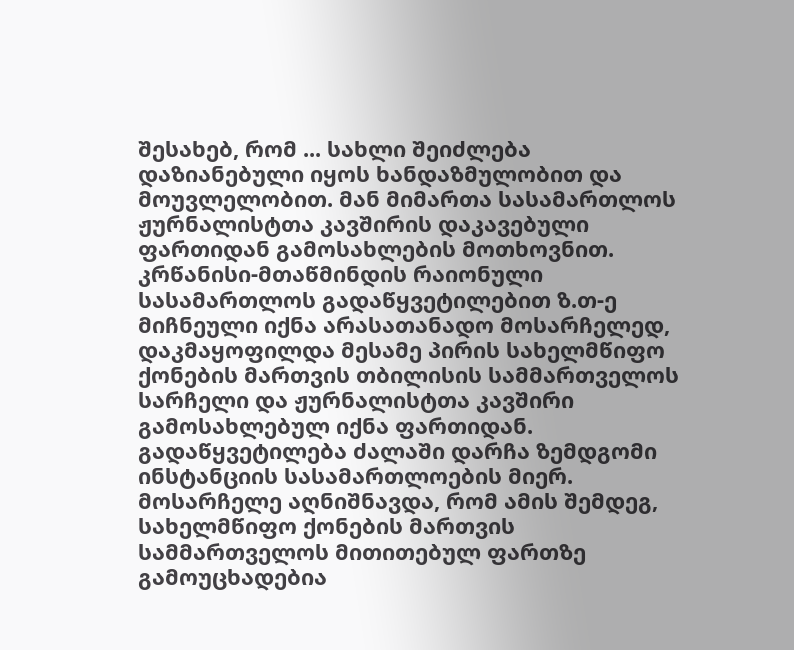შესახებ, რომ ... სახლი შეიძლება დაზიანებული იყოს ხანდაზმულობით და მოუვლელობით. მან მიმართა სასამართლოს ჟურნალისტთა კავშირის დაკავებული ფართიდან გამოსახლების მოთხოვნით. კრწანისი-მთაწმინდის რაიონული სასამართლოს გადაწყვეტილებით ზ.თ-ე მიჩნეული იქნა არასათანადო მოსარჩელედ, დაკმაყოფილდა მესამე პირის სახელმწიფო ქონების მართვის თბილისის სამმართველოს სარჩელი და ჟურნალისტთა კავშირი გამოსახლებულ იქნა ფართიდან. გადაწყვეტილება ძალაში დარჩა ზემდგომი ინსტანციის სასამართლოების მიერ.
მოსარჩელე აღნიშნავდა, რომ ამის შემდეგ, სახელმწიფო ქონების მართვის სამმართველოს მითითებულ ფართზე გამოუცხადებია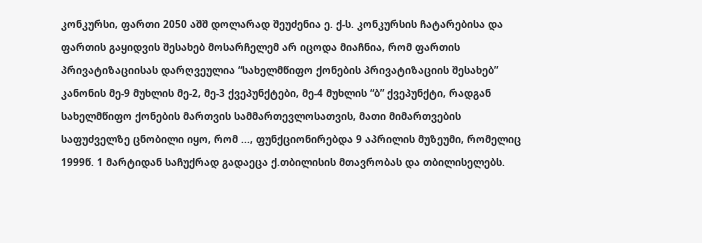კონკურსი, ფართი 2050 აშშ დოლარად შეუძენია ე. ქ-ს. კონკურსის ჩატარებისა და ფართის გაყიდვის შესახებ მოსარჩელემ არ იცოდა მიაჩნია, რომ ფართის პრივატიზაციისას დარღვეულია “სახელმწიფო ქონების პრივატიზაციის შესახებ” კანონის მე-9 მუხლის მე-2, მე-3 ქვეპუნქტები, მე-4 მუხლის “ბ” ქვეპუნქტი, რადგან სახელმწიფო ქონების მართვის სამმართევლოსათვის, მათი მიმართვების საფუძველზე ცნობილი იყო, რომ ..., ფუნქციონირებდა 9 აპრილის მუზეუმი, რომელიც 1999წ. 1 მარტიდან საჩუქრად გადაეცა ქ.თბილისის მთავრობას და თბილისელებს.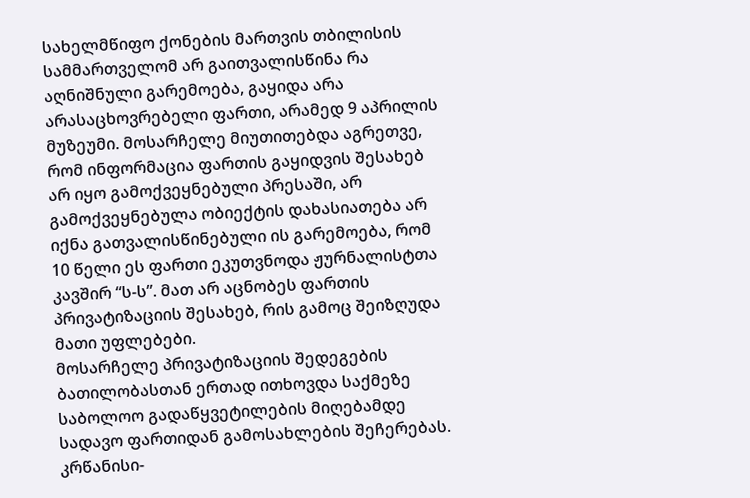სახელმწიფო ქონების მართვის თბილისის სამმართველომ არ გაითვალისწინა რა აღნიშნული გარემოება, გაყიდა არა არასაცხოვრებელი ფართი, არამედ 9 აპრილის მუზეუმი. მოსარჩელე მიუთითებდა აგრეთვე, რომ ინფორმაცია ფართის გაყიდვის შესახებ არ იყო გამოქვეყნებული პრესაში, არ გამოქვეყნებულა ობიექტის დახასიათება არ იქნა გათვალისწინებული ის გარემოება, რომ 10 წელი ეს ფართი ეკუთვნოდა ჟურნალისტთა კავშირ “ს-ს”. მათ არ აცნობეს ფართის პრივატიზაციის შესახებ, რის გამოც შეიზღუდა მათი უფლებები.
მოსარჩელე პრივატიზაციის შედეგების ბათილობასთან ერთად ითხოვდა საქმეზე საბოლოო გადაწყვეტილების მიღებამდე სადავო ფართიდან გამოსახლების შეჩერებას.
კრწანისი-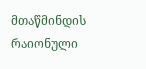მთაწმინდის რაიონული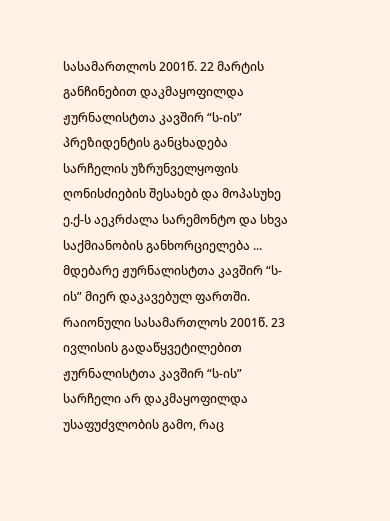სასამართლოს 2001წ. 22 მარტის განჩინებით დაკმაყოფილდა ჟურნალისტთა კავშირ “ს-ის” პრეზიდენტის განცხადება სარჩელის უზრუნველყოფის ღონისძიების შესახებ და მოპასუხე ე.ქ-ს აეკრძალა სარემონტო და სხვა საქმიანობის განხორციელება ... მდებარე ჟურნალისტთა კავშირ “ს-ის” მიერ დაკავებულ ფართში.
რაიონული სასამართლოს 2001წ. 23 ივლისის გადაწყვეტილებით ჟურნალისტთა კავშირ “ს-ის” სარჩელი არ დაკმაყოფილდა უსაფუძვლობის გამო, რაც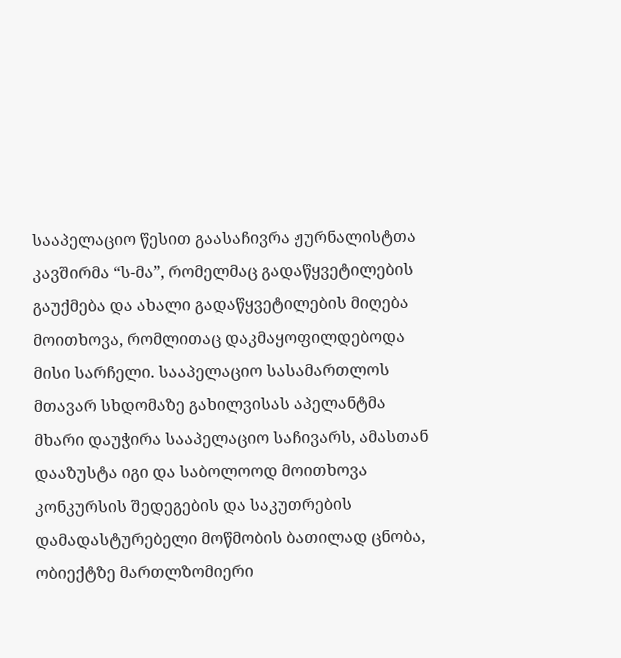სააპელაციო წესით გაასაჩივრა ჟურნალისტთა კავშირმა “ს-მა”, რომელმაც გადაწყვეტილების გაუქმება და ახალი გადაწყვეტილების მიღება მოითხოვა, რომლითაც დაკმაყოფილდებოდა მისი სარჩელი. სააპელაციო სასამართლოს მთავარ სხდომაზე გახილვისას აპელანტმა მხარი დაუჭირა სააპელაციო საჩივარს, ამასთან დააზუსტა იგი და საბოლოოდ მოითხოვა კონკურსის შედეგების და საკუთრების დამადასტურებელი მოწმობის ბათილად ცნობა, ობიექტზე მართლზომიერი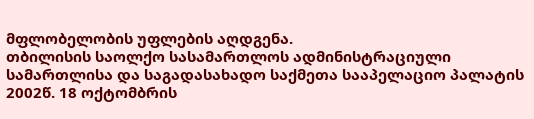მფლობელობის უფლების აღდგენა.
თბილისის საოლქო სასამართლოს ადმინისტრაციული სამართლისა და საგადასახადო საქმეთა სააპელაციო პალატის 2002წ. 18 ოქტომბრის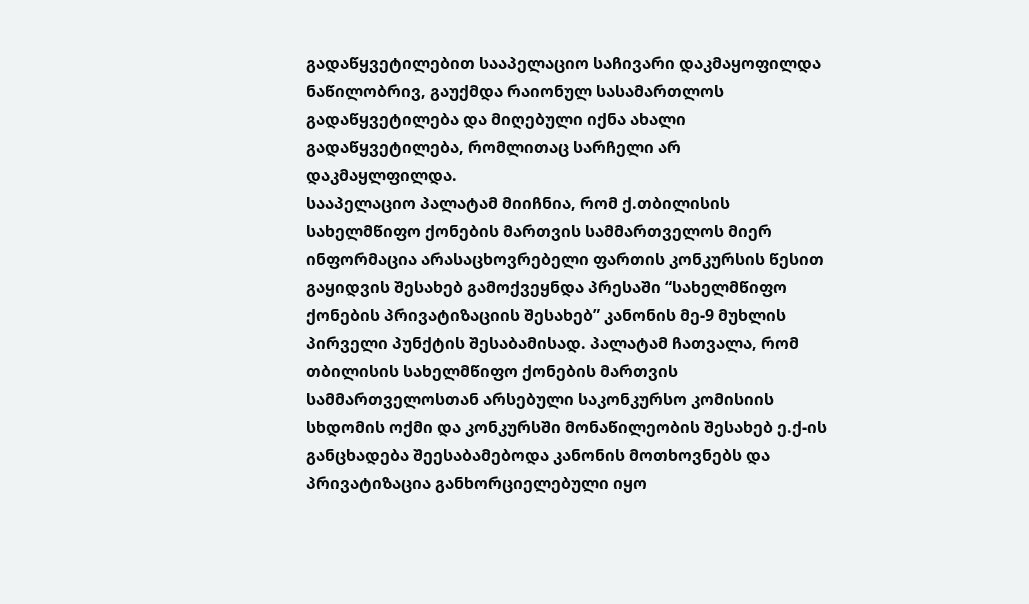გადაწყვეტილებით სააპელაციო საჩივარი დაკმაყოფილდა ნაწილობრივ, გაუქმდა რაიონულ სასამართლოს გადაწყვეტილება და მიღებული იქნა ახალი გადაწყვეტილება, რომლითაც სარჩელი არ დაკმაყლფილდა.
სააპელაციო პალატამ მიიჩნია, რომ ქ.თბილისის სახელმწიფო ქონების მართვის სამმართველოს მიერ ინფორმაცია არასაცხოვრებელი ფართის კონკურსის წესით გაყიდვის შესახებ გამოქვეყნდა პრესაში “სახელმწიფო ქონების პრივატიზაციის შესახებ” კანონის მე-9 მუხლის პირველი პუნქტის შესაბამისად. პალატამ ჩათვალა, რომ თბილისის სახელმწიფო ქონების მართვის სამმართველოსთან არსებული საკონკურსო კომისიის სხდომის ოქმი და კონკურსში მონაწილეობის შესახებ ე.ქ-ის განცხადება შეესაბამებოდა კანონის მოთხოვნებს და პრივატიზაცია განხორციელებული იყო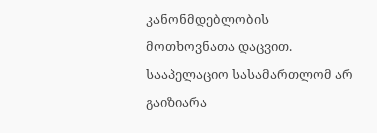კანონმდებლობის მოთხოვნათა დაცვით. სააპელაციო სასამართლომ არ გაიზიარა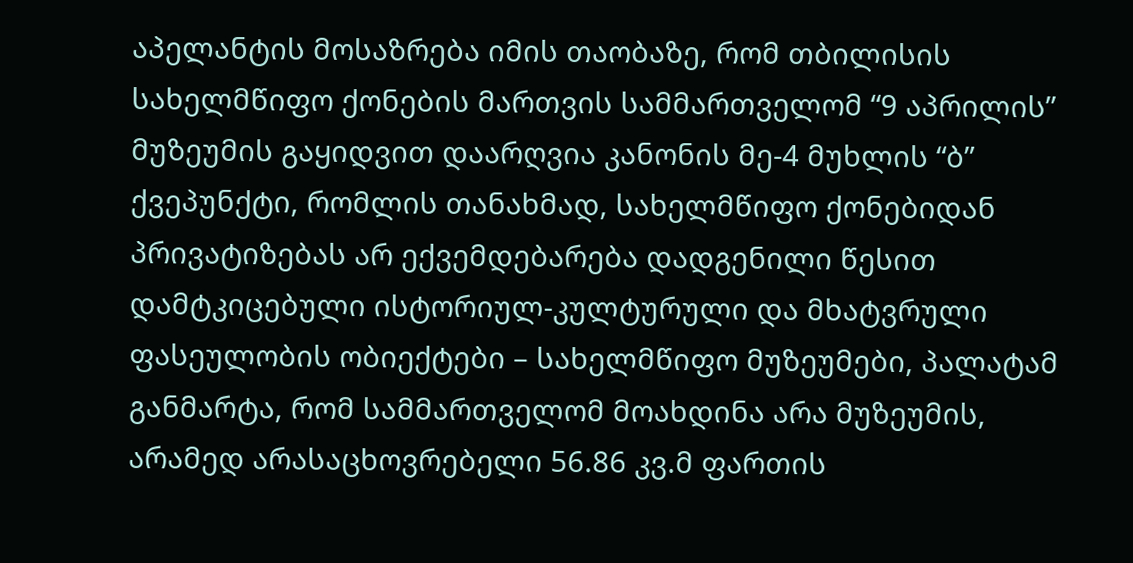აპელანტის მოსაზრება იმის თაობაზე, რომ თბილისის სახელმწიფო ქონების მართვის სამმართველომ “9 აპრილის” მუზეუმის გაყიდვით დაარღვია კანონის მე-4 მუხლის “ბ” ქვეპუნქტი, რომლის თანახმად, სახელმწიფო ქონებიდან პრივატიზებას არ ექვემდებარება დადგენილი წესით დამტკიცებული ისტორიულ-კულტურული და მხატვრული ფასეულობის ობიექტები – სახელმწიფო მუზეუმები, პალატამ განმარტა, რომ სამმართველომ მოახდინა არა მუზეუმის, არამედ არასაცხოვრებელი 56.86 კვ.მ ფართის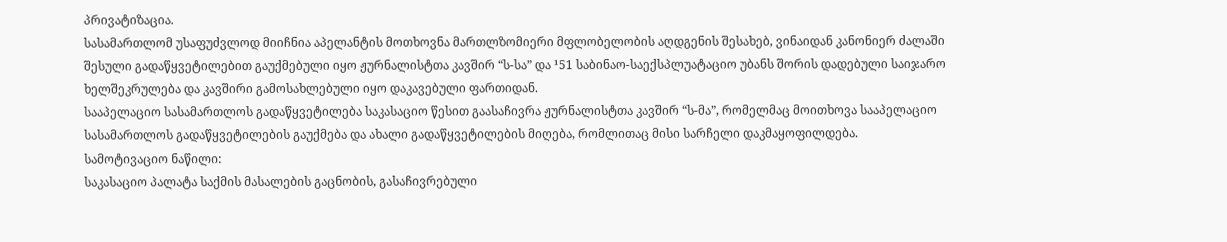პრივატიზაცია.
სასამართლომ უსაფუძვლოდ მიიჩნია აპელანტის მოთხოვნა მართლზომიერი მფლობელობის აღდგენის შესახებ, ვინაიდან კანონიერ ძალაში შესული გადაწყვეტილებით გაუქმებული იყო ჟურნალისტთა კავშირ “ს-სა” და ¹51 საბინაო-საექსპლუატაციო უბანს შორის დადებული საიჯარო ხელშეკრულება და კავშირი გამოსახლებული იყო დაკავებული ფართიდან.
სააპელაციო სასამართლოს გადაწყვეტილება საკასაციო წესით გაასაჩივრა ჟურნალისტთა კავშირ “ს-მა”, რომელმაც მოითხოვა სააპელაციო სასამართლოს გადაწყვეტილების გაუქმება და ახალი გადაწყვეტილების მიღება, რომლითაც მისი სარჩელი დაკმაყოფილდება.
სამოტივაციო ნაწილი:
საკასაციო პალატა საქმის მასალების გაცნობის, გასაჩივრებული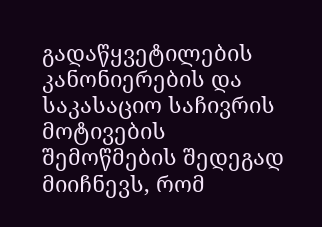გადაწყვეტილების კანონიერების და საკასაციო საჩივრის მოტივების შემოწმების შედეგად მიიჩნევს, რომ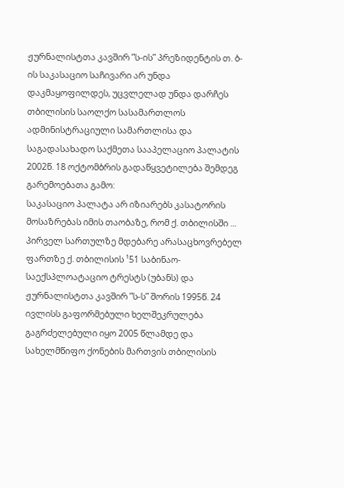ჟურნალისტთა კავშირ ”ს-ის” პრეზიდენტის თ. ბ-ის საკასაციო საჩივარი არ უნდა დაკმაყოფილდეს, უცვლელად უნდა დარჩეს თბილისის საოლქო სასამართლოს ადმინისტრაციული სამართლისა და საგადასახადო საქმეთა სააპელაციო პალატის 2002წ. 18 ოქტომბრის გადაწყვეტილება შემდეგ გარემოებათა გამო:
საკასაციო პალატა არ იზიარებს კასატორის მოსაზრებას იმის თაობაზე, რომ ქ. თბილისში ... პირველ სართულზე მდებარე არასაცხოვრებელ ფართზე ქ. თბილისის ¹51 საბინაო-საექსპლოატაციო ტრესტს (უბანს) და ჟურნალისტთა კავშირ ”ს-ს” შორის 1995წ. 24 ივლისს გაფორმებული ხელშეკრულება გაგრძელებული იყო 2005 წლამდე და სახელმწიფო ქონების მართვის თბილისის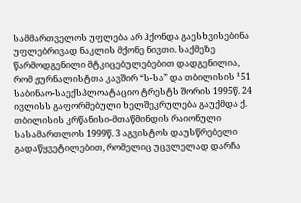სამმართველოს უფლება არ ჰქონდა გაესხვისებინა უფლებრივად ნაკლის მქონე ნივთი. საქმეზე წარმოდგენილი მტკიცებულებებით დადგენილია, რომ ჟურნალისტთა კავშირ “ს-სა” და თბილისის ¹51 საბინაო-საექსპლოატაციო ტრესტს შორის 1995წ. 24 ივლისს გაფორმებული ხელშეკრულება გაუქმდა ქ. თბილისის კრწანისი-მთაწმინდის რაიონული სასამართლოს 1999წ. 3 აგვისტოს დაუსწრებელი გადაწყვეტილებით, რომელიც უცვლელად დარჩა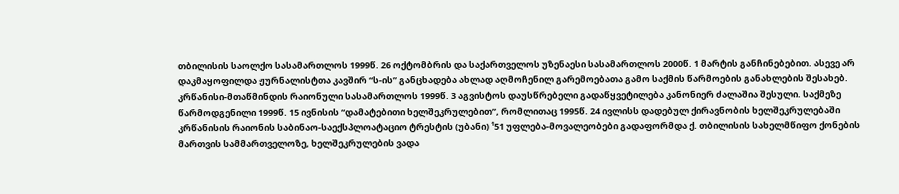თბილისის საოლქო სასამართლოს 1999წ. 26 ოქტომბრის და საქართველოს უზენაესი სასამართლოს 2000წ. 1 მარტის განჩინებებით. ასევე არ დაკმაყოფილდა ჟურნალისტთა კავშირ “ს-ის” განცხადება ახლად აღმოჩენილ გარემოებათა გამო საქმის წარმოების განახლების შესახებ. კრწანისი-მთაწმინდის რაიონული სასამართლოს 1999წ. 3 აგვისტოს დაუსწრებელი გადაწყვეტილება კანონიერ ძალაშია შესული. საქმეზე წარმოდგენილი 1999წ. 15 ივნისის “დამატებითი ხელშეკრულებით”, რომლითაც 1995წ. 24 ივლისს დადებულ ქირავნობის ხელშეკრულებაში კრწანისის რაიონის საბინაო-საექსპლოატაციო ტრესტის (უბანი) ¹51 უფლება-მოვალეობები გადაფორმდა ქ. თბილისის სახელმწიფო ქონების მართვის სამმართველოზე, ხელშეკრულების ვადა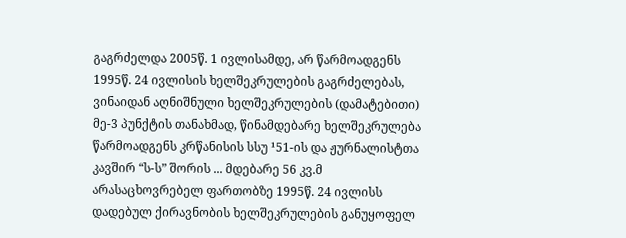გაგრძელდა 2005წ. 1 ივლისამდე, არ წარმოადგენს 1995წ. 24 ივლისის ხელშეკრულების გაგრძელებას, ვინაიდან აღნიშნული ხელშეკრულების (დამატებითი) მე-3 პუნქტის თანახმად, წინამდებარე ხელშეკრულება წარმოადგენს კრწანისის სსუ ¹51-ის და ჟურნალისტთა კავშირ “ს-ს” შორის ... მდებარე 56 კვ.მ არასაცხოვრებელ ფართობზე 1995წ. 24 ივლისს დადებულ ქირავნობის ხელშეკრულების განუყოფელ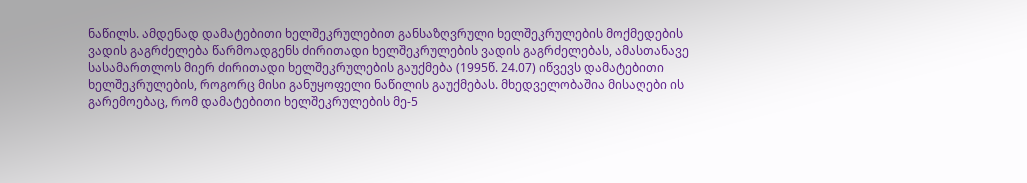ნაწილს. ამდენად დამატებითი ხელშეკრულებით განსაზღვრული ხელშეკრულების მოქმედების ვადის გაგრძელება წარმოადგენს ძირითადი ხელშეკრულების ვადის გაგრძელებას, ამასთანავე სასამართლოს მიერ ძირითადი ხელშეკრულების გაუქმება (1995წ. 24.07) იწვევს დამატებითი ხელშეკრულების, როგორც მისი განუყოფელი ნაწილის გაუქმებას. მხედველობაშია მისაღები ის გარემოებაც, რომ დამატებითი ხელშეკრულების მე-5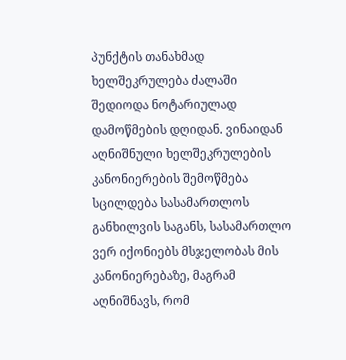პუნქტის თანახმად ხელშეკრულება ძალაში შედიოდა ნოტარიულად დამოწმების დღიდან. ვინაიდან აღნიშნული ხელშეკრულების კანონიერების შემოწმება სცილდება სასამართლოს განხილვის საგანს, სასამართლო ვერ იქონიებს მსჯელობას მის კანონიერებაზე, მაგრამ აღნიშნავს, რომ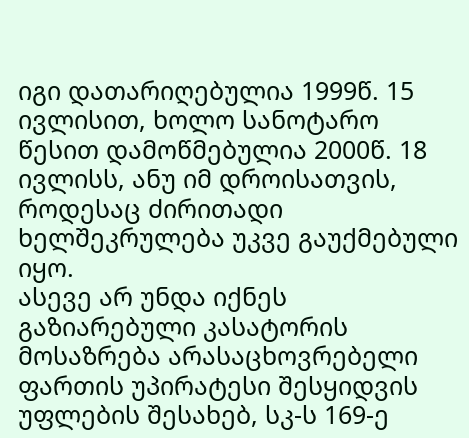იგი დათარიღებულია 1999წ. 15 ივლისით, ხოლო სანოტარო წესით დამოწმებულია 2000წ. 18 ივლისს, ანუ იმ დროისათვის, როდესაც ძირითადი ხელშეკრულება უკვე გაუქმებული იყო.
ასევე არ უნდა იქნეს გაზიარებული კასატორის მოსაზრება არასაცხოვრებელი ფართის უპირატესი შესყიდვის უფლების შესახებ, სკ-ს 169-ე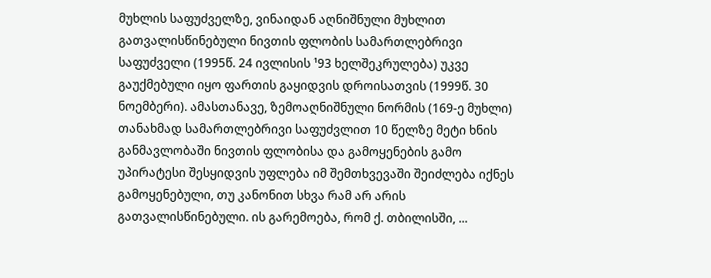მუხლის საფუძველზე, ვინაიდან აღნიშნული მუხლით გათვალისწინებული ნივთის ფლობის სამართლებრივი საფუძველი (1995წ. 24 ივლისის ¹93 ხელშეკრულება) უკვე გაუქმებული იყო ფართის გაყიდვის დროისათვის (1999წ. 30 ნოემბერი). ამასთანავე, ზემოაღნიშნული ნორმის (169-ე მუხლი) თანახმად სამართლებრივი საფუძვლით 10 წელზე მეტი ხნის განმავლობაში ნივთის ფლობისა და გამოყენების გამო უპირატესი შესყიდვის უფლება იმ შემთხვევაში შეიძლება იქნეს გამოყენებული, თუ კანონით სხვა რამ არ არის გათვალისწინებული. ის გარემოება, რომ ქ. თბილისში, ...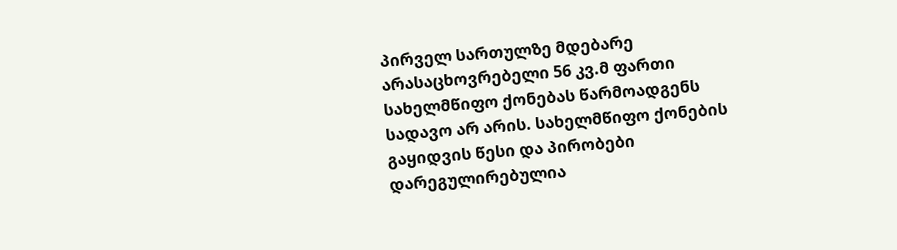პირველ სართულზე მდებარე არასაცხოვრებელი 56 კვ.მ ფართი სახელმწიფო ქონებას წარმოადგენს სადავო არ არის. სახელმწიფო ქონების გაყიდვის წესი და პირობები დარეგულირებულია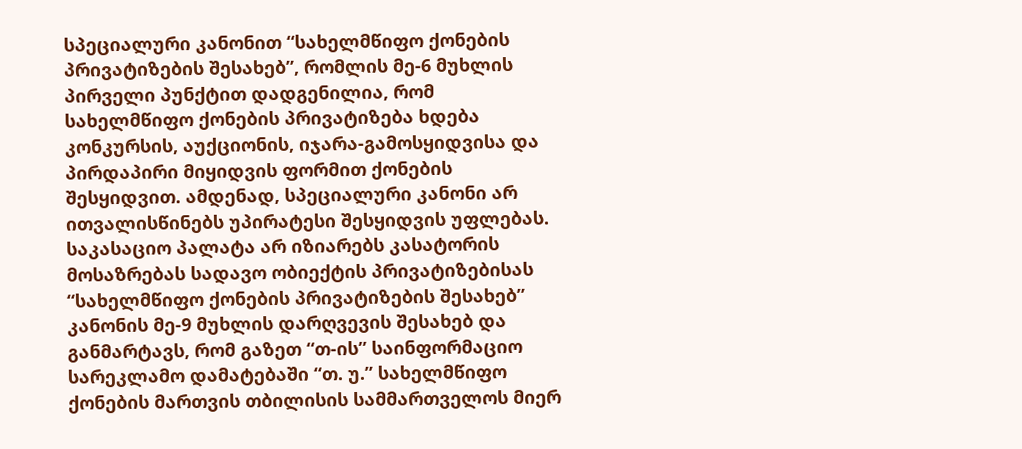სპეციალური კანონით “სახელმწიფო ქონების პრივატიზების შესახებ”, რომლის მე-6 მუხლის პირველი პუნქტით დადგენილია, რომ სახელმწიფო ქონების პრივატიზება ხდება კონკურსის, აუქციონის, იჯარა-გამოსყიდვისა და პირდაპირი მიყიდვის ფორმით ქონების შესყიდვით. ამდენად, სპეციალური კანონი არ ითვალისწინებს უპირატესი შესყიდვის უფლებას.
საკასაციო პალატა არ იზიარებს კასატორის მოსაზრებას სადავო ობიექტის პრივატიზებისას “სახელმწიფო ქონების პრივატიზების შესახებ” კანონის მე-9 მუხლის დარღვევის შესახებ და განმარტავს, რომ გაზეთ “თ-ის” საინფორმაციო სარეკლამო დამატებაში “თ. უ.” სახელმწიფო ქონების მართვის თბილისის სამმართველოს მიერ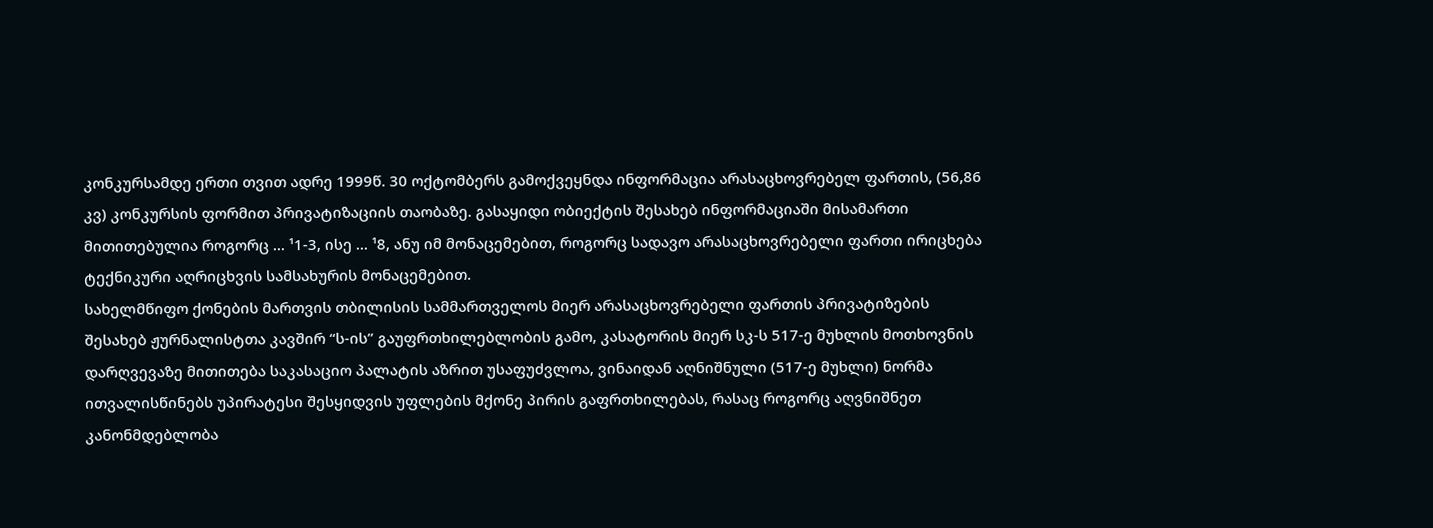კონკურსამდე ერთი თვით ადრე 1999წ. 30 ოქტომბერს გამოქვეყნდა ინფორმაცია არასაცხოვრებელ ფართის, (56,86 კვ) კონკურსის ფორმით პრივატიზაციის თაობაზე. გასაყიდი ობიექტის შესახებ ინფორმაციაში მისამართი მითითებულია როგორც ... ¹1-3, ისე ... ¹8, ანუ იმ მონაცემებით, როგორც სადავო არასაცხოვრებელი ფართი ირიცხება ტექნიკური აღრიცხვის სამსახურის მონაცემებით.
სახელმწიფო ქონების მართვის თბილისის სამმართველოს მიერ არასაცხოვრებელი ფართის პრივატიზების შესახებ ჟურნალისტთა კავშირ “ს-ის” გაუფრთხილებლობის გამო, კასატორის მიერ სკ-ს 517-ე მუხლის მოთხოვნის დარღვევაზე მითითება საკასაციო პალატის აზრით უსაფუძვლოა, ვინაიდან აღნიშნული (517-ე მუხლი) ნორმა ითვალისწინებს უპირატესი შესყიდვის უფლების მქონე პირის გაფრთხილებას, რასაც როგორც აღვნიშნეთ კანონმდებლობა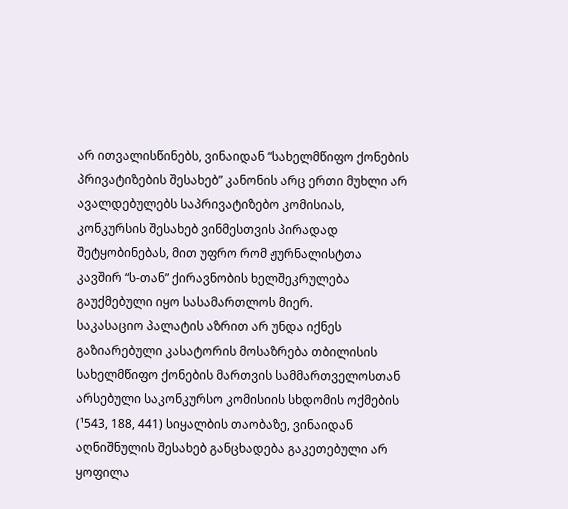არ ითვალისწინებს, ვინაიდან “სახელმწიფო ქონების პრივატიზების შესახებ” კანონის არც ერთი მუხლი არ ავალდებულებს საპრივატიზებო კომისიას, კონკურსის შესახებ ვინმესთვის პირადად შეტყობინებას, მით უფრო რომ ჟურნალისტთა კავშირ “ს-თან” ქირავნობის ხელშეკრულება გაუქმებული იყო სასამართლოს მიერ.
საკასაციო პალატის აზრით არ უნდა იქნეს გაზიარებული კასატორის მოსაზრება თბილისის სახელმწიფო ქონების მართვის სამმართველოსთან არსებული საკონკურსო კომისიის სხდომის ოქმების (¹543, 188, 441) სიყალბის თაობაზე, ვინაიდან აღნიშნულის შესახებ განცხადება გაკეთებული არ ყოფილა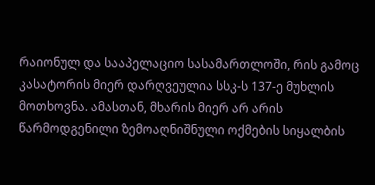რაიონულ და სააპელაციო სასამართლოში, რის გამოც კასატორის მიერ დარღვეულია სსკ-ს 137-ე მუხლის მოთხოვნა. ამასთან, მხარის მიერ არ არის წარმოდგენილი ზემოაღნიშნული ოქმების სიყალბის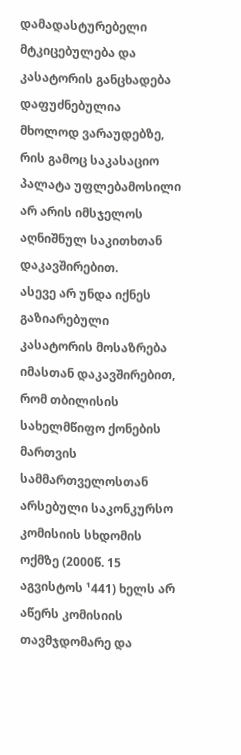დამადასტურებელი მტკიცებულება და კასატორის განცხადება დაფუძნებულია მხოლოდ ვარაუდებზე, რის გამოც საკასაციო პალატა უფლებამოსილი არ არის იმსჯელოს აღნიშნულ საკითხთან დაკავშირებით.
ასევე არ უნდა იქნეს გაზიარებული კასატორის მოსაზრება იმასთან დაკავშირებით, რომ თბილისის სახელმწიფო ქონების მართვის სამმართველოსთან არსებული საკონკურსო კომისიის სხდომის ოქმზე (2000წ. 15 აგვისტოს ¹441) ხელს არ აწერს კომისიის თავმჯდომარე და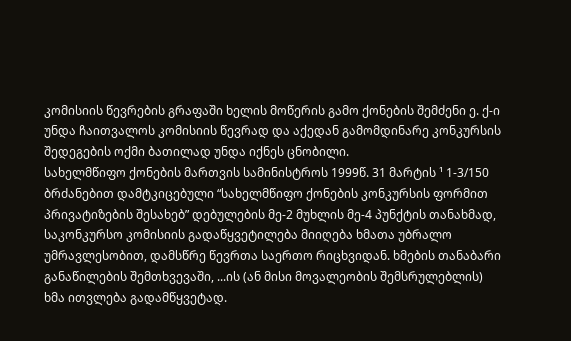კომისიის წევრების გრაფაში ხელის მოწერის გამო ქონების შემძენი ე. ქ-ი უნდა ჩაითვალოს კომისიის წევრად და აქედან გამომდინარე კონკურსის შედეგების ოქმი ბათილად უნდა იქნეს ცნობილი.
სახელმწიფო ქონების მართვის სამინისტროს 1999წ. 31 მარტის ¹ 1-3/150 ბრძანებით დამტკიცებული “სახელმწიფო ქონების კონკურსის ფორმით პრივატიზების შესახებ” დებულების მე-2 მუხლის მე-4 პუნქტის თანახმად, საკონკურსო კომისიის გადაწყვეტილება მიიღება ხმათა უბრალო უმრავლესობით, დამსწრე წევრთა საერთო რიცხვიდან. ხმების თანაბარი განაწილების შემთხვევაში, ...ის (ან მისი მოვალეობის შემსრულებლის) ხმა ითვლება გადამწყვეტად.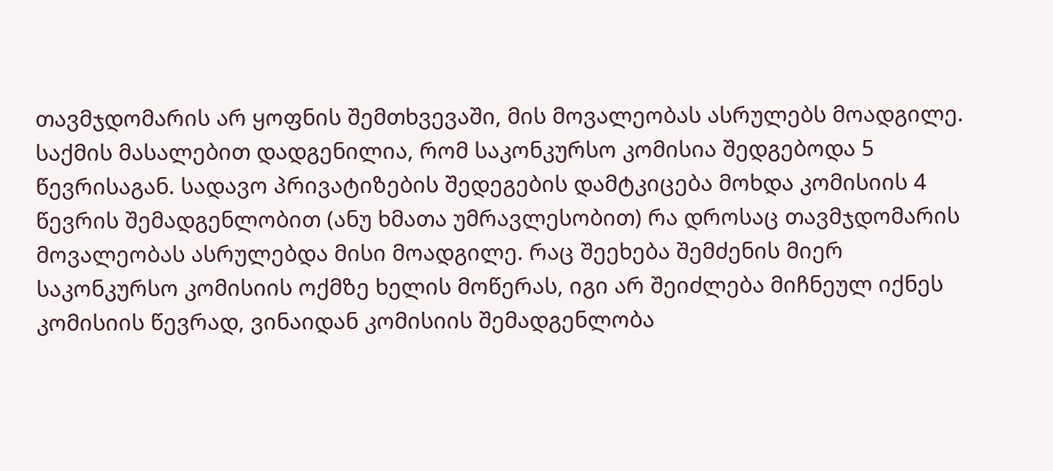თავმჯდომარის არ ყოფნის შემთხვევაში, მის მოვალეობას ასრულებს მოადგილე. საქმის მასალებით დადგენილია, რომ საკონკურსო კომისია შედგებოდა 5 წევრისაგან. სადავო პრივატიზების შედეგების დამტკიცება მოხდა კომისიის 4 წევრის შემადგენლობით (ანუ ხმათა უმრავლესობით) რა დროსაც თავმჯდომარის მოვალეობას ასრულებდა მისი მოადგილე. რაც შეეხება შემძენის მიერ საკონკურსო კომისიის ოქმზე ხელის მოწერას, იგი არ შეიძლება მიჩნეულ იქნეს კომისიის წევრად, ვინაიდან კომისიის შემადგენლობა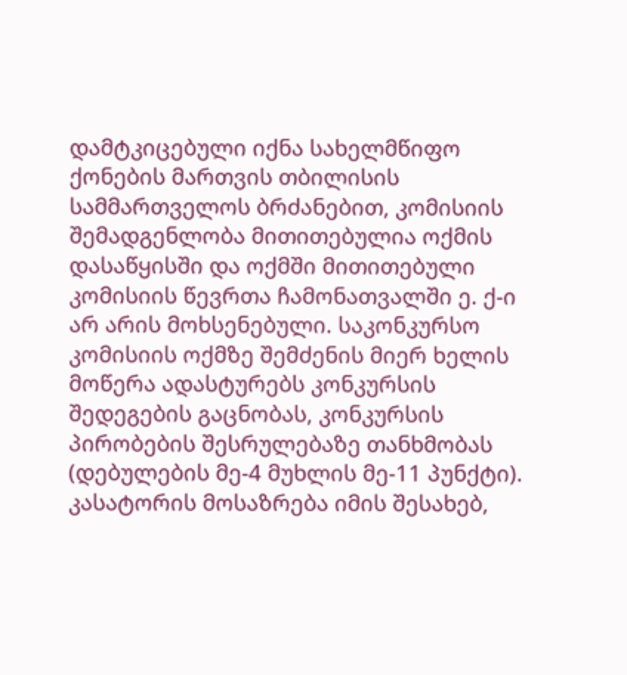დამტკიცებული იქნა სახელმწიფო ქონების მართვის თბილისის სამმართველოს ბრძანებით, კომისიის შემადგენლობა მითითებულია ოქმის დასაწყისში და ოქმში მითითებული კომისიის წევრთა ჩამონათვალში ე. ქ-ი არ არის მოხსენებული. საკონკურსო კომისიის ოქმზე შემძენის მიერ ხელის მოწერა ადასტურებს კონკურსის შედეგების გაცნობას, კონკურსის პირობების შესრულებაზე თანხმობას (დებულების მე-4 მუხლის მე-11 პუნქტი).
კასატორის მოსაზრება იმის შესახებ,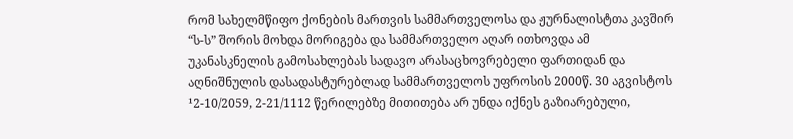რომ სახელმწიფო ქონების მართვის სამმართველოსა და ჟურნალისტთა კავშირ “ს-ს” შორის მოხდა მორიგება და სამმართველო აღარ ითხოვდა ამ უკანასკნელის გამოსახლებას სადავო არასაცხოვრებელი ფართიდან და აღნიშნულის დასადასტურებლად სამმართველოს უფროსის 2000წ. 30 აგვისტოს ¹2-10/2059, 2-21/1112 წერილებზე მითითება არ უნდა იქნეს გაზიარებული,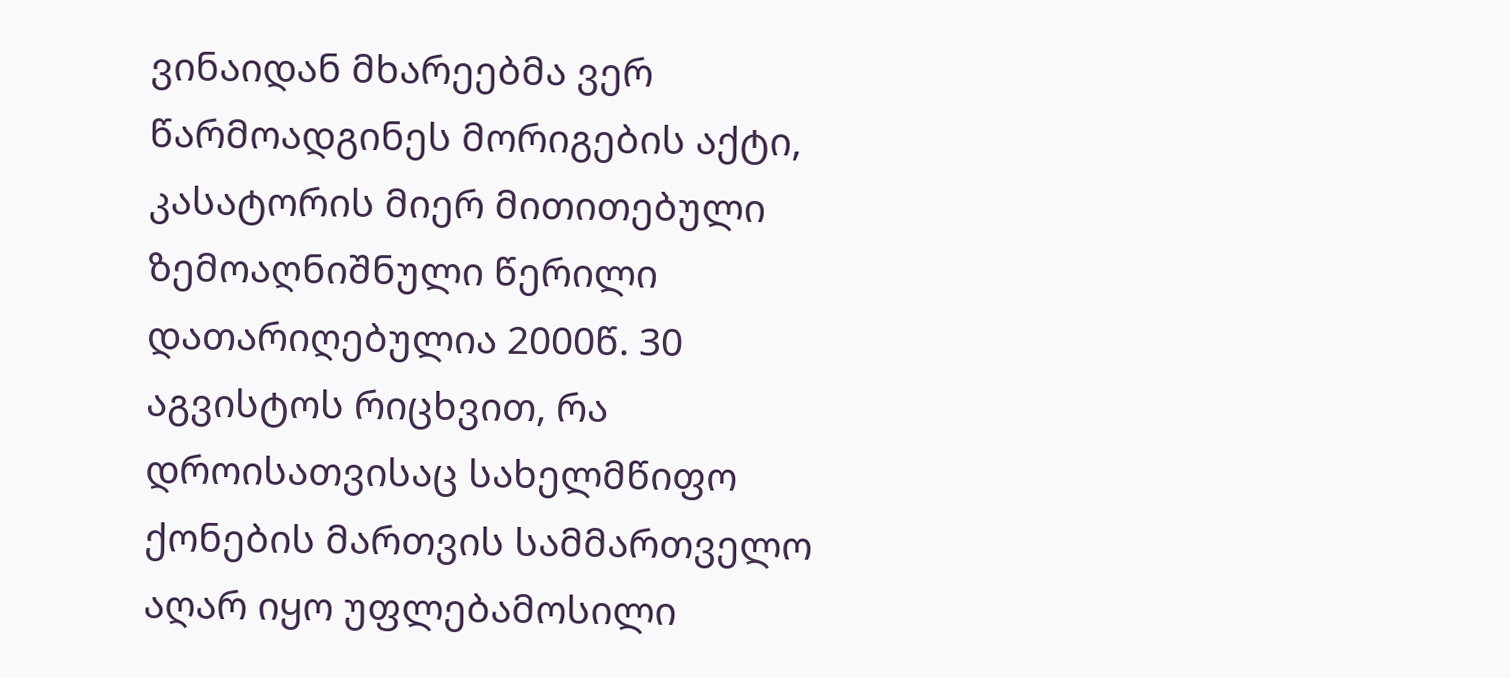ვინაიდან მხარეებმა ვერ წარმოადგინეს მორიგების აქტი, კასატორის მიერ მითითებული ზემოაღნიშნული წერილი დათარიღებულია 2000წ. 30 აგვისტოს რიცხვით, რა დროისათვისაც სახელმწიფო ქონების მართვის სამმართველო აღარ იყო უფლებამოსილი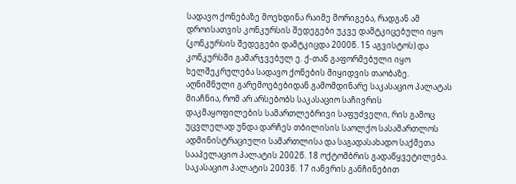სადავო ქონებაზე მოეხდინა რაიმე მორიგება, რადგან ამ დროისათვის კონკურსის შედეგები უკვე დამტკიცებული იყო (კონკურსის შედეგები დამტკიცდა 2000წ. 15 აგვისტოს) და კონკურსში გამარჯვებულ ე. ქ-თან გაფორმებული იყო ხელშეკრულება სადავო ქონების მიყიდვის თაობაზე.
აღნიშნული გარემოებებიდან გამომდინარე საკასაციო პალატას მიაჩნია, რომ არ არსებობს საკასაციო საჩივრის დაკმაყოფილების სამართლებრივი საფუძველი, რის გამოც უცვლელად უნდა დარჩეს თბილისის საოლქო სასამართლოს ადმინისტრაციული სამართლისა და საგადასახადო საქმეთა სააპელაციო პალატის 2002წ. 18 ოქტომბრის გადაწყვეტილება.
საკასაციო პალატის 2003წ. 17 იანვრის განჩინებით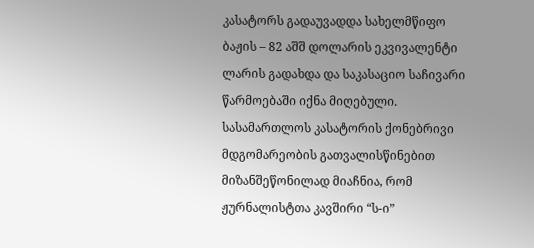კასატორს გადაუვადდა სახელმწიფო ბაჟის – 82 აშშ დოლარის ეკვივალენტი ლარის გადახდა და საკასაციო საჩივარი წარმოებაში იქნა მიღებული. სასამართლოს კასატორის ქონებრივი მდგომარეობის გათვალისწინებით მიზანშეწონილად მიაჩნია, რომ ჟურნალისტთა კავშირი “ს-ი”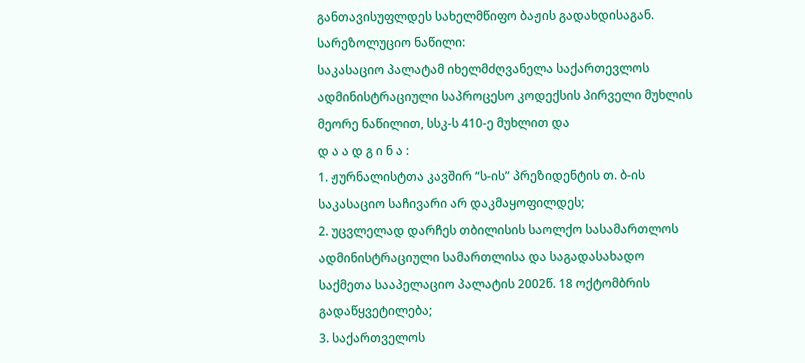განთავისუფლდეს სახელმწიფო ბაჟის გადახდისაგან.
სარეზოლუციო ნაწილი:
საკასაციო პალატამ იხელმძღვანელა საქართევლოს ადმინისტრაციული საპროცესო კოდექსის პირველი მუხლის მეორე ნაწილით, სსკ-ს 410-ე მუხლით და
დ ა ა დ გ ი ნ ა :
1. ჟურნალისტთა კავშირ “ს-ის” პრეზიდენტის თ. ბ-ის საკასაციო საჩივარი არ დაკმაყოფილდეს;
2. უცვლელად დარჩეს თბილისის საოლქო სასამართლოს ადმინისტრაციული სამართლისა და საგადასახადო საქმეთა სააპელაციო პალატის 2002წ. 18 ოქტომბრის გადაწყვეტილება;
3. საქართველოს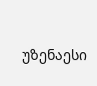უზენაესი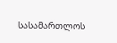სასამართლოს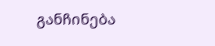განჩინება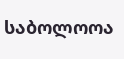საბოლოოა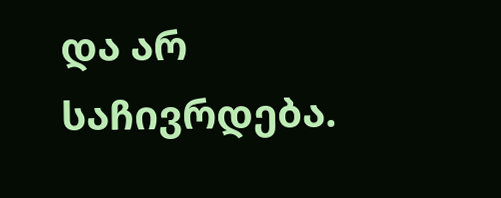და არ საჩივრდება.